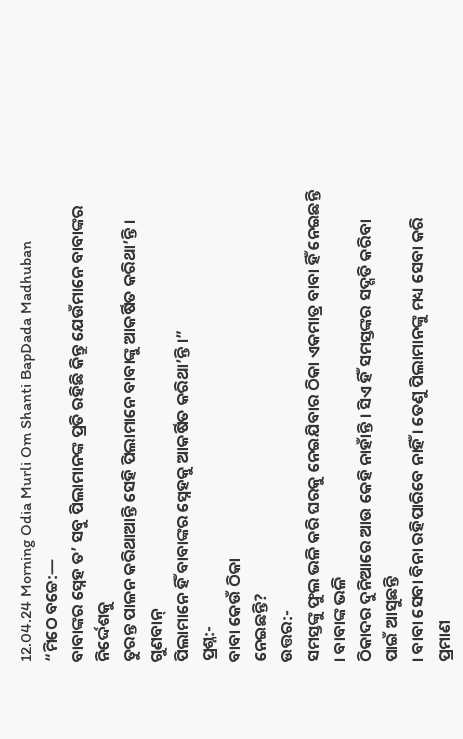12.04.24 Morning Odia Murli Om Shanti BapDada Madhuban
“ମିଠେ ବଚ୍ଚେ:—
ବାବାଙ୍କର ସ୍ନେହ ତ’ ସବୁ ପିଲାମାନଙ୍କ ପ୍ରତି ରହିଛି କିନ୍ତୁ ଯେଉଁମାନେ ବାବାଙ୍କର ନିର୍ଦ୍ଦେଶକୁ
ତୁରନ୍ତ ପାଳନ କରିଥାଆନ୍ତି ସେହି ପିଲାମାନେ ବାବାଙ୍କୁ ଆକର୍ଷିତ କରିଥା’ନ୍ତି । ଗୁଣବାନ୍
ପିଲାମାନେ ହିଁ ବାବାଙ୍କର ସ୍ନେହକୁ ଆକର୍ଷିତ କରିଥା’ନ୍ତି ।”
ପ୍ରଶ୍ନ:-
ବାବା କେଉଁ ଠିକା
ନେଇଛନ୍ତି?
ଉତ୍ତର:-
ସମସ୍ତଙ୍କୁ ଫୁଲ ଭଳି କରି ଘରକୁ ନେଇଯିବାର ଠିକା ଏକମାତ୍ର ବାବା ହିଁ ନେଇଛନ୍ତି । ବାବାଙ୍କ ଭଳି
ଠିକାଦର ଦୁନିଆରେ ଆଉ କେହି ନାହାଁନ୍ତି । ସିଏ ହିଁ ସମସ୍ତଙ୍କର ସଦ୍ଗତି କରିବା ପାଇଁ ଆସୁଛନ୍ତି
। ବାବା ସେବା ବିନା ରହିପାରିବେ ନାହିଁ । ତେଣୁ ପିଲାମାନଙ୍କୁ ମଧ୍ୟ ସେବା କରି ପ୍ରମାଣ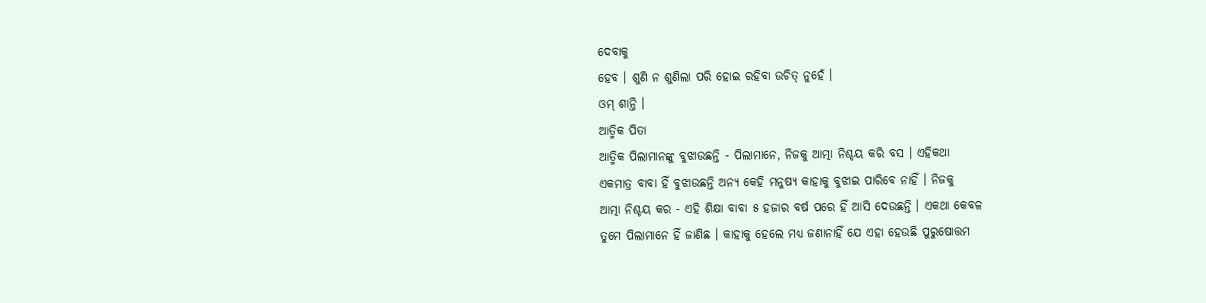ଦେବାକୁ
ହେବ । ଶୁଣି ନ ଶୁଣିଲା ପରି ହୋଇ ରହିବା ଉଚିତ୍ ନୁହେଁ ।
ଓମ୍ ଶାନ୍ତି ।
ଆତ୍ମିକ ପିତା
ଆତ୍ମିକ ପିଲାମାନଙ୍କୁ ବୁଝାଉଛନ୍ତି - ପିଲାମାନେ, ନିଜକୁ ଆତ୍ମା ନିଶ୍ଚୟ କରି ବସ । ଏହିକଥା
ଏକମାତ୍ର ବାବା ହିଁ ବୁଝାଉଛନ୍ତି ଅନ୍ୟ କେହି ମନୁଷ୍ୟ କାହାକୁ ବୁଝାଇ ପାରିବେ ନାହିଁ । ନିଜକୁ
ଆତ୍ମା ନିଶ୍ଚୟ କର - ଏହି ଶିକ୍ଷା ବାବା ୫ ହଜାର ବର୍ଷ ପରେ ହିଁ ଆସି ଦେଉଛନ୍ତି । ଏକଥା କେବଳ
ତୁମେ ପିଲାମାନେ ହିଁ ଜାଣିଛ । କାହାକୁ ହେଲେ ମଧ୍ୟ ଜଣାନାହିଁ ଯେ ଏହା ହେଉଛି ପୁରୁଷୋତ୍ତମ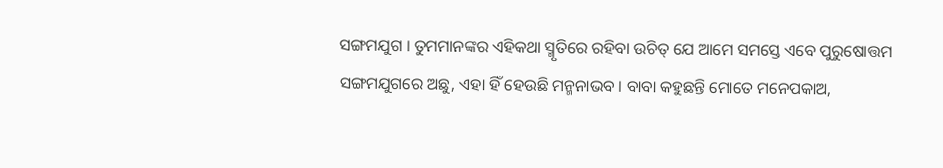ସଙ୍ଗମଯୁଗ । ତୁମମାନଙ୍କର ଏହିକଥା ସ୍ମୃତିରେ ରହିବା ଉଚିତ୍ ଯେ ଆମେ ସମସ୍ତେ ଏବେ ପୁରୁଷୋତ୍ତମ
ସଙ୍ଗମଯୁଗରେ ଅଛୁ, ଏହା ହିଁ ହେଉଛି ମନ୍ମନାଭବ । ବାବା କହୁଛନ୍ତି ମୋତେ ମନେପକାଅ,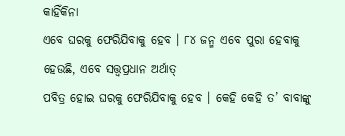କାହିଁକିନା
ଏବେ ଘରକୁ ଫେରିଯିବାକୁ ହେବ । ୮୪ ଜନ୍ମ ଏବେ ପୁରା ହେବାକୁ ହେଉଛି, ଏବେ ସତ୍ତ୍ୱପ୍ରଧାନ ଅର୍ଥାତ୍
ପବିତ୍ର ହୋଇ ଘରକୁ ଫେରିଯିବାକୁ ହେବ । କେହି କେହି ତ’ ବାବାଙ୍କୁ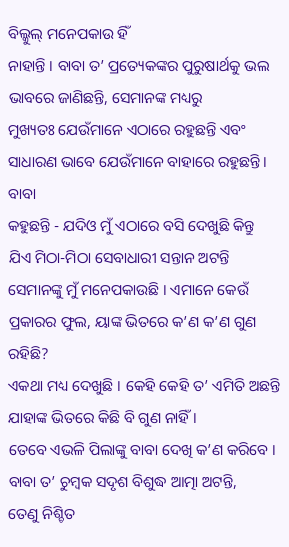ବିଲ୍କୁଲ୍ ମନେପକାଉ ହିଁ
ନାହାନ୍ତି । ବାବା ତ’ ପ୍ରତ୍ୟେକଙ୍କର ପୁରୁଷାର୍ଥକୁ ଭଲ ଭାବରେ ଜାଣିଛନ୍ତି, ସେମାନଙ୍କ ମଧ୍ୟରୁ
ମୁଖ୍ୟତଃ ଯେଉଁମାନେ ଏଠାରେ ରହୁଛନ୍ତି ଏବଂ ସାଧାରଣ ଭାବେ ଯେଉଁମାନେ ବାହାରେ ରହୁଛନ୍ତି । ବାବା
କହୁଛନ୍ତି - ଯଦିଓ ମୁଁ ଏଠାରେ ବସି ଦେଖୁଛି କିନ୍ତୁ ଯିଏ ମିଠା-ମିଠା ସେବାଧାରୀ ସନ୍ତାନ ଅଟନ୍ତି
ସେମାନଙ୍କୁ ମୁଁ ମନେପକାଉଛି । ଏମାନେ କେଉଁ ପ୍ରକାରର ଫୁଲ, ୟାଙ୍କ ଭିତରେ କ’ଣ କ’ଣ ଗୁଣ ରହିଛି?
ଏକଥା ମଧ୍ୟ ଦେଖୁଛି । କେହି କେହି ତ’ ଏମିତି ଅଛନ୍ତି ଯାହାଙ୍କ ଭିତରେ କିଛି ବି ଗୁଣ ନାହିଁ ।
ତେବେ ଏଭଳି ପିଲାଙ୍କୁ ବାବା ଦେଖି କ’ଣ କରିବେ । ବାବା ତ’ ଚୁମ୍ବକ ସଦୃଶ ବିଶୁଦ୍ଧ ଆତ୍ମା ଅଟନ୍ତି,
ତେଣୁ ନିଶ୍ଚିତ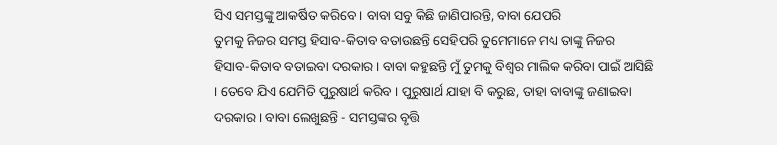ସିଏ ସମସ୍ତଙ୍କୁ ଆକର୍ଷିତ କରିବେ । ବାବା ସବୁ କିଛି ଜାଣିପାରନ୍ତି, ବାବା ଯେପରି
ତୁମକୁ ନିଜର ସମସ୍ତ ହିସାବ-କିତାବ ବତାଉଛନ୍ତି ସେହିପରି ତୁମେମାନେ ମଧ୍ୟ ତାଙ୍କୁ ନିଜର
ହିସାବ-କିତାବ ବତାଇବା ଦରକାର । ବାବା କହୁଛନ୍ତି ମୁଁ ତୁମକୁ ବିଶ୍ୱର ମାଲିକ କରିବା ପାଇଁ ଆସିଛି
। ତେବେ ଯିଏ ଯେମିତି ପୁରୁଷାର୍ଥ କରିବ । ପୁରୁଷାର୍ଥ ଯାହା ବି କରୁଛ, ତାହା ବାବାଙ୍କୁ ଜଣାଇବା
ଦରକାର । ବାବା ଲେଖୁଛନ୍ତି - ସମସ୍ତଙ୍କର ବୃତ୍ତି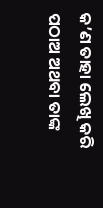କ’ଣ ତାହା ଲେଖି କରି ପଠାଅ ଅଥବା ତାଙ୍କ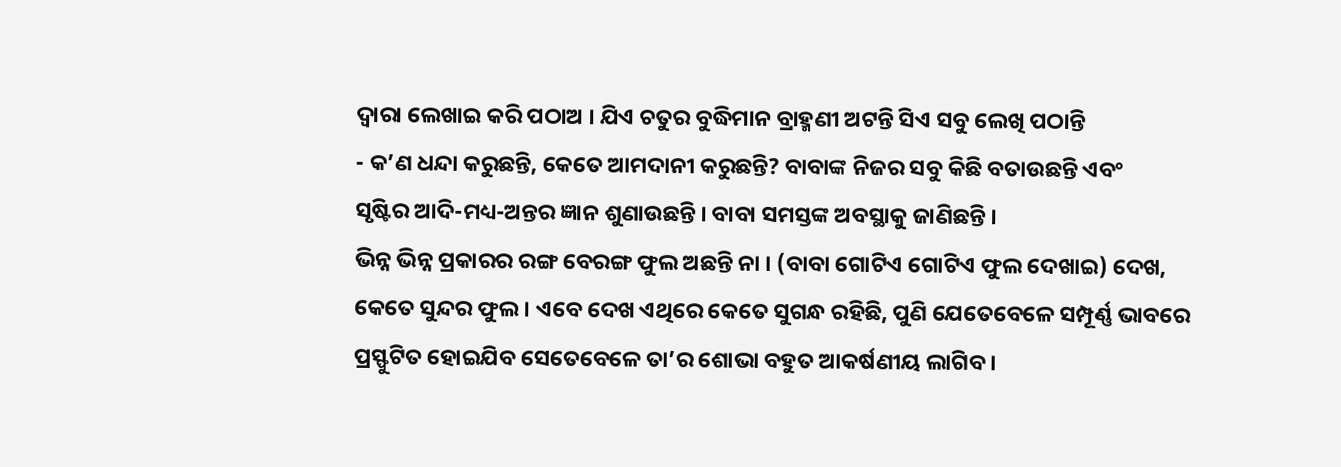ଦ୍ୱାରା ଲେଖାଇ କରି ପଠାଅ । ଯିଏ ଚତୁର ବୁଦ୍ଧିମାନ ବ୍ରାହ୍ମଣୀ ଅଟନ୍ତି ସିଏ ସବୁ ଲେଖି ପଠାନ୍ତି
- କ’ଣ ଧନ୍ଦା କରୁଛନ୍ତି, କେତେ ଆମଦାନୀ କରୁଛନ୍ତି? ବାବାଙ୍କ ନିଜର ସବୁ କିଛି ବତାଉଛନ୍ତି ଏବଂ
ସୃଷ୍ଟିର ଆଦି-ମଧ୍ୟ-ଅନ୍ତର ଜ୍ଞାନ ଶୁଣାଉଛନ୍ତି । ବାବା ସମସ୍ତଙ୍କ ଅବସ୍ଥାକୁ ଜାଣିଛନ୍ତି ।
ଭିନ୍ନ ଭିନ୍ନ ପ୍ରକାରର ରଙ୍ଗ ବେରଙ୍ଗ ଫୁଲ ଅଛନ୍ତି ନା । (ବାବା ଗୋଟିଏ ଗୋଟିଏ ଫୁଲ ଦେଖାଇ) ଦେଖ,
କେତେ ସୁନ୍ଦର ଫୁଲ । ଏବେ ଦେଖ ଏଥିରେ କେତେ ସୁଗନ୍ଧ ରହିଛି, ପୁଣି ଯେତେବେଳେ ସମ୍ପୂର୍ଣ୍ଣ ଭାବରେ
ପ୍ରସ୍ଫୁଟିତ ହୋଇଯିବ ସେତେବେଳେ ତା’ର ଶୋଭା ବହୁତ ଆକର୍ଷଣୀୟ ଲାଗିବ ।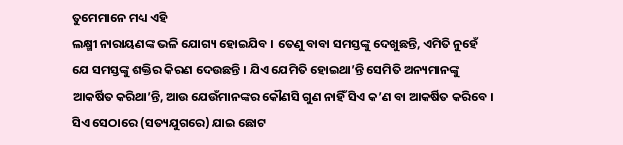ତୁମେମାନେ ମଧ୍ୟ ଏହି
ଲକ୍ଷ୍ମୀ ନାରାୟଣଙ୍କ ଭଳି ଯୋଗ୍ୟ ହୋଇଯିବ । ତେଣୁ ବାବା ସମସ୍ତଙ୍କୁ ଦେଖୁଛନ୍ତି, ଏମିତି ନୁହେଁ
ଯେ ସମସ୍ତଙ୍କୁ ଶକ୍ତିର କିରଣ ଦେଉଛନ୍ତି । ଯିଏ ଯେମିତି ହୋଇଥା’ନ୍ତି ସେମିତି ଅନ୍ୟମାନଙ୍କୁ
ଆକର୍ଷିତ କରିଥା’ନ୍ତି, ଆଉ ଯେଉଁମାନଙ୍କର କୌଣସି ଗୁଣ ନାହିଁ ସିଏ କ’ଣ ବା ଆକର୍ଷିତ କରିବେ ।
ସିଏ ସେଠାରେ (ସତ୍ୟଯୁଗରେ) ଯାଇ ଛୋଟ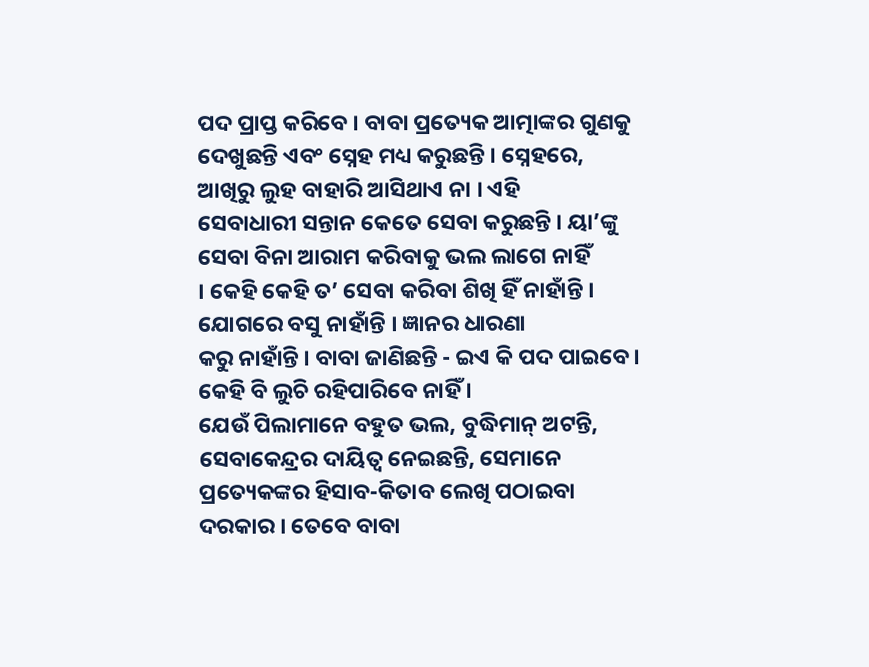ପଦ ପ୍ରାପ୍ତ କରିବେ । ବାବା ପ୍ରତ୍ୟେକ ଆତ୍ମାଙ୍କର ଗୁଣକୁ
ଦେଖୁଛନ୍ତି ଏବଂ ସ୍ନେହ ମଧ୍ୟ କରୁଛନ୍ତି । ସ୍ନେହରେ, ଆଖିରୁ ଲୁହ ବାହାରି ଆସିଥାଏ ନା । ଏହି
ସେବାଧାରୀ ସନ୍ତାନ କେତେ ସେବା କରୁଛନ୍ତି । ୟା’ଙ୍କୁ ସେବା ବିନା ଆରାମ କରିବାକୁ ଭଲ ଲାଗେ ନାହିଁ
। କେହି କେହି ତ’ ସେବା କରିବା ଶିଖି ହିଁ ନାହାଁନ୍ତି । ଯୋଗରେ ବସୁ ନାହାଁନ୍ତି । ଜ୍ଞାନର ଧାରଣା
କରୁ ନାହାଁନ୍ତି । ବାବା ଜାଣିଛନ୍ତି - ଇଏ କି ପଦ ପାଇବେ । କେହି ବି ଲୁଚି ରହିପାରିବେ ନାହିଁ ।
ଯେଉଁ ପିଲାମାନେ ବହୁତ ଭଲ, ବୁଦ୍ଧିମାନ୍ ଅଟନ୍ତି, ସେବାକେନ୍ଦ୍ରର ଦାୟିତ୍ୱ ନେଇଛନ୍ତି, ସେମାନେ
ପ୍ରତ୍ୟେକଙ୍କର ହିସାବ-କିତାବ ଲେଖି ପଠାଇବା ଦରକାର । ତେବେ ବାବା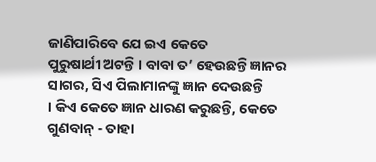ଜାଣିପାରିବେ ଯେ ଇଏ କେତେ
ପୁରୁଷାର୍ଥୀ ଅଟନ୍ତି । ବାବା ତ’ ହେଉଛନ୍ତି ଜ୍ଞାନର ସାଗର, ସିଏ ପିଲାମାନଙ୍କୁ ଜ୍ଞାନ ଦେଉଛନ୍ତି
। କିଏ କେତେ ଜ୍ଞାନ ଧାରଣ କରୁଛନ୍ତି, କେତେ ଗୁଣବାନ୍ - ତାହା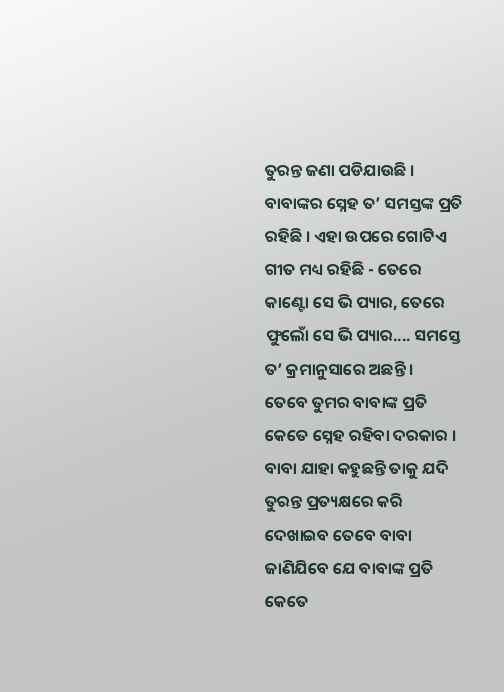ତୁରନ୍ତ ଜଣା ପଡିଯାଉଛି ।
ବାବାଙ୍କର ସ୍ନେହ ତ’ ସମସ୍ତଙ୍କ ପ୍ରତି ରହିଛି । ଏହା ଉପରେ ଗୋଟିଏ ଗୀତ ମଧ୍ୟ ରହିଛି - ତେରେ
କାଣ୍ଟୋ ସେ ଭି ପ୍ୟାର, ତେରେ ଫୁଲୋଁ ସେ ଭି ପ୍ୟାର.... ସମସ୍ତେ ତ’ କ୍ରମାନୁସାରେ ଅଛନ୍ତି ।
ତେବେ ତୁମର ବାବାଙ୍କ ପ୍ରତି କେତେ ସ୍ନେହ ରହିବା ଦରକାର । ବାବା ଯାହା କହୁଛନ୍ତି ତାକୁ ଯଦି
ତୁରନ୍ତ ପ୍ରତ୍ୟକ୍ଷରେ କରି ଦେଖାଇବ ତେବେ ବାବା ଜାଣିଯିବେ ଯେ ବାବାଙ୍କ ପ୍ରତି କେତେ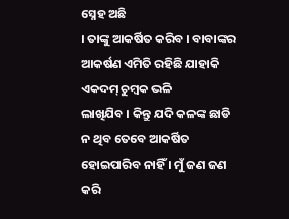ସ୍ନେହ ଅଛି
। ତାଙ୍କୁ ଆକର୍ଷିତ କରିବ । ବାବାଙ୍କର ଆକର୍ଷଣ ଏମିତି ରହିଛି ଯାହାକି ଏକଦମ୍ ଚୁମ୍ବକ ଭଳି
ଲାଖିଯିବ । କିନ୍ତୁ ଯଦି କଳଙ୍କ ଛାଡି ନ ଥିବ ତେବେ ଆକର୍ଷିତ ହୋଇପାରିବ ନାହିଁ । ମୁଁ ଜଣ ଜଣ କରି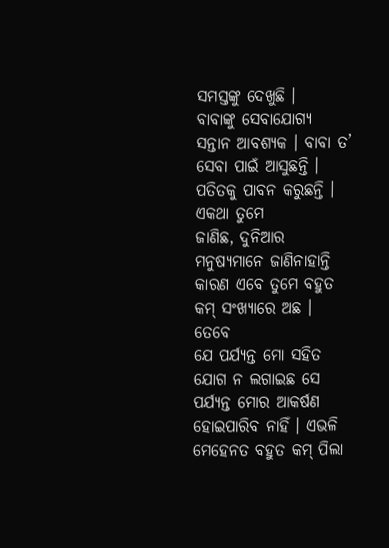ସମସ୍ତଙ୍କୁ ଦେଖୁଛି ।
ବାବାଙ୍କୁ ସେବାଯୋଗ୍ୟ
ସନ୍ତାନ ଆବଶ୍ୟକ । ବାବା ତ’ ସେବା ପାଇଁ ଆସୁଛନ୍ତି । ପତିତକୁ ପାବନ କରୁଛନ୍ତି । ଏକଥା ତୁମେ
ଜାଣିଛ, ଦୁନିଆର ମନୁଷ୍ୟମାନେ ଜାଣିନାହାନ୍ତି କାରଣ ଏବେ ତୁମେ ବହୁତ କମ୍ ସଂଖ୍ୟାରେ ଅଛ । ତେବେ
ଯେ ପର୍ଯ୍ୟନ୍ତ ମୋ ସହିତ ଯୋଗ ନ ଲଗାଇଛ ସେ ପର୍ଯ୍ୟନ୍ତ ମୋର ଆକର୍ଷଣ ହୋଇପାରିବ ନାହିଁ । ଏଭଳି
ମେହେନତ ବହୁତ କମ୍ ପିଲା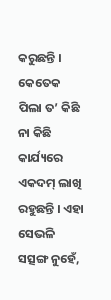କରୁଛନ୍ତି । କେତେକ ପିଲା ତ’ କିଛି ନା କିଛି କାର୍ଯ୍ୟରେ ଏକଦମ୍ ଲାଖି
ରହୁଛନ୍ତି । ଏହା ସେଭଳି ସତ୍ସଙ୍ଗ ନୁହେଁ,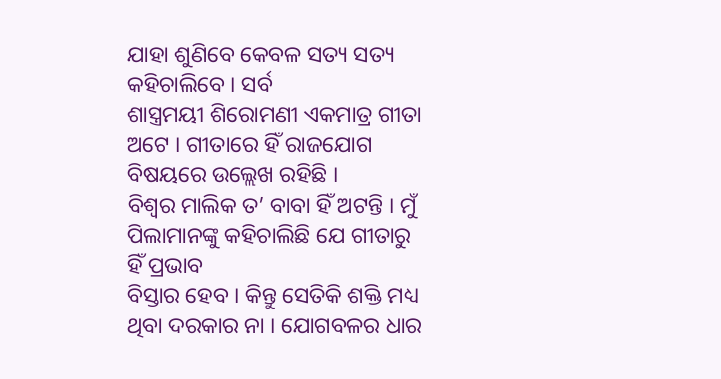ଯାହା ଶୁଣିବେ କେବଳ ସତ୍ୟ ସତ୍ୟ କହିଚାଲିବେ । ସର୍ବ
ଶାସ୍ତ୍ରମୟୀ ଶିରୋମଣୀ ଏକମାତ୍ର ଗୀତା ଅଟେ । ଗୀତାରେ ହିଁ ରାଜଯୋଗ ବିଷୟରେ ଉଲ୍ଲେଖ ରହିଛି ।
ବିଶ୍ୱର ମାଲିକ ତ’ ବାବା ହିଁ ଅଟନ୍ତି । ମୁଁ ପିଲାମାନଙ୍କୁ କହିଚାଲିଛି ଯେ ଗୀତାରୁ ହିଁ ପ୍ରଭାବ
ବିସ୍ତାର ହେବ । କିନ୍ତୁ ସେତିକି ଶକ୍ତି ମଧ୍ୟ ଥିବା ଦରକାର ନା । ଯୋଗବଳର ଧାର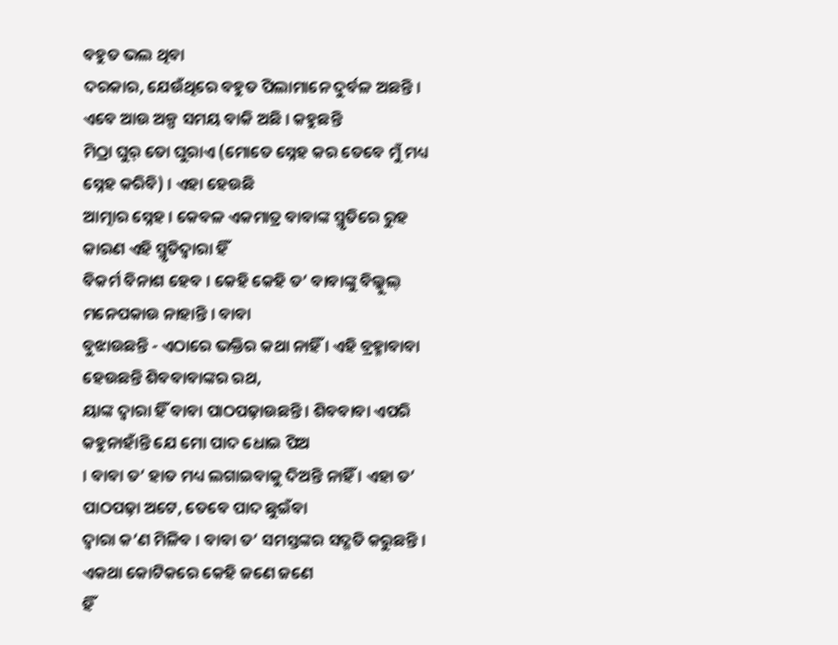ବହୁତ ଭଲ ଥିବା
ଦରକାର, ଯେଉଁଥିରେ ବହୁତ ପିଲାମାନେ ଦୁର୍ବଳ ଅଛନ୍ତି । ଏବେ ଆଉ ଅଳ୍ପ ସମୟ ବାକି ଅଛି । କହୁଛନ୍ତି
ମିଠ୍ରା ଘୁର୍ ତୋ ଘୁରାଏ (ମୋତେ ସ୍ନେହ କର ତେବେ ମୁଁ ମଧ୍ୟ ସ୍ନେହ କରିବି) । ଏହା ହେଉଛି
ଆତ୍ମାର ସ୍ନେହ । କେବଳ ଏକମାତ୍ର ବାବାଙ୍କ ସ୍ମୃତିରେ ରୁହ କାରଣ ଏହି ସ୍ମୃତିଦ୍ୱାରା ହିଁ
ବିକର୍ମ ବିନାଶ ହେବ । କେହି କେହି ତ’ ବାବାଙ୍କୁ ବିଲ୍କୁଲ୍ ମନେପକାଉ ନାହାନ୍ତି । ବାବା
ବୁଝାଉଛନ୍ତି - ଏଠାରେ ଭକ୍ତିର କଥା ନାହିଁ । ଏହି ବ୍ରହ୍ମାବାବା ହେଉଛନ୍ତି ଶିବବାବାଙ୍କର ରଥ,
ୟାଙ୍କ ଦ୍ୱାରା ହିଁ ବାବା ପାଠପଢ଼ାଉଛନ୍ତି । ଶିବବାବା ଏପରି କହୁନାହାଁନ୍ତି ଯେ ମୋ ପାଦ ଧୋଇ ପିଅ
। ବାବା ତ’ ହାତ ମଧ୍ୟ ଲଗାଇବାକୁ ଦିଅନ୍ତି ନାହିଁ । ଏହା ତ’ ପାଠପଢ଼ା ଅଟେ, ତେବେ ପାଦ ଛୁଇଁବା
ଦ୍ୱାରା କ’ଣ ମିଳିବ । ବାବା ତ’ ସମସ୍ତଙ୍କର ସଦ୍ଗତି କରୁଛନ୍ତି । ଏକଥା କୋଟିକରେ କେହି ଜଣେ ଜଣେ
ହିଁ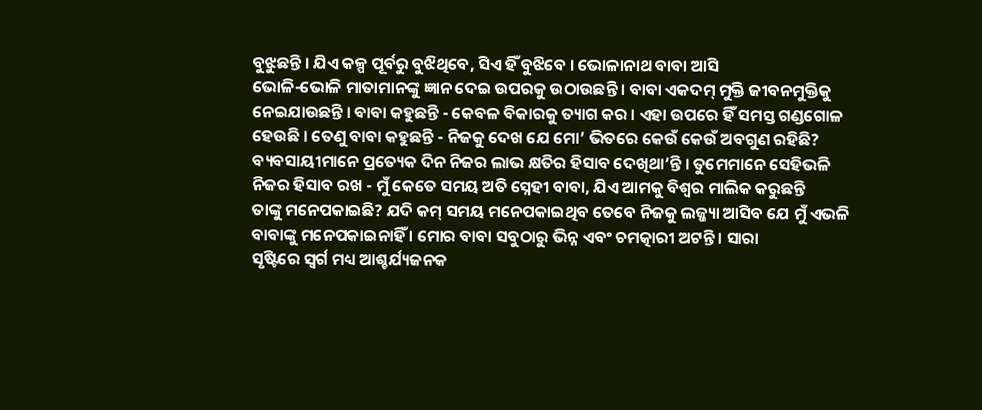ବୁଝୁଛନ୍ତି । ଯିଏ କଳ୍ପ ପୂର୍ବରୁ ବୁଝିଥିବେ, ସିଏ ହିଁ ବୁଝିବେ । ଭୋଳାନାଥ ବାବା ଆସି
ଭୋଳି-ଭୋଳି ମାତାମାନଙ୍କୁ ଜ୍ଞାନ ଦେଇ ଉପରକୁ ଉଠାଉଛନ୍ତି । ବାବା ଏକଦମ୍ ମୁକ୍ତି ଜୀବନମୁକ୍ତିକୁ
ନେଇଯାଉଛନ୍ତି । ବାବା କହୁଛନ୍ତି - କେବଳ ବିକାରକୁ ତ୍ୟାଗ କର । ଏହା ଉପରେ ହିଁ ସମସ୍ତ ଗଣ୍ଡଗୋଳ
ହେଉଛି । ତେଣୁ ବାବା କହୁଛନ୍ତି - ନିଜକୁ ଦେଖ ଯେ ମୋ’ ଭିତରେ କେଉଁ କେଉଁ ଅବଗୁଣ ରହିଛି?
ବ୍ୟବସାୟୀମାନେ ପ୍ରତ୍ୟେକ ଦିନ ନିଜର ଲାଭ କ୍ଷତିର ହିସାବ ଦେଖିଥା’ନ୍ତି । ତୁମେମାନେ ସେହିଭଳି
ନିଜର ହିସାବ ରଖ - ମୁଁ କେତେ ସମୟ ଅତି ସ୍ନେହୀ ବାବା, ଯିଏ ଆମକୁ ବିଶ୍ୱର ମାଲିକ କରୁଛନ୍ତି
ତାଙ୍କୁ ମନେପକାଇଛି? ଯଦି କମ୍ ସମୟ ମନେପକାଇଥିବ ତେବେ ନିଜକୁ ଲଜ୍ଜ୍ୟା ଆସିବ ଯେ ମୁଁ ଏଭଳି
ବାବାଙ୍କୁ ମନେପକାଇନାହିଁ । ମୋର ବାବା ସବୁଠାରୁ ଭିନ୍ନ ଏବଂ ଚମତ୍କାରୀ ଅଟନ୍ତି । ସାରା
ସୃଷ୍ଟିରେ ସ୍ୱର୍ଗ ମଧ୍ୟ ଆଶ୍ଚର୍ଯ୍ୟଜନକ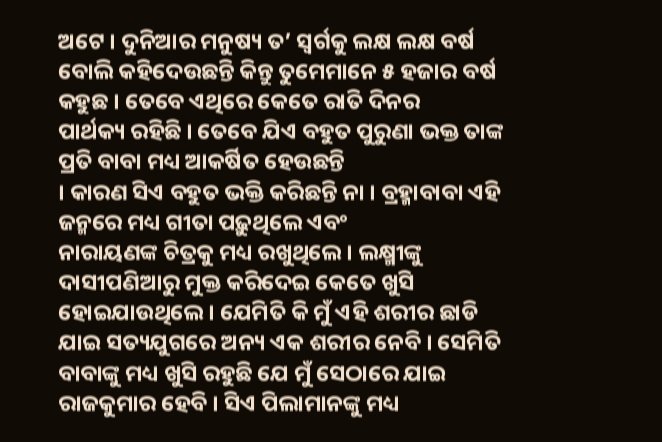ଅଟେ । ଦୁନିଆର ମନୁଷ୍ୟ ତ’ ସ୍ୱର୍ଗକୁ ଲକ୍ଷ ଲକ୍ଷ ବର୍ଷ
ବୋଲି କହିଦେଉଛନ୍ତି କିନ୍ତୁ ତୁମେମାନେ ୫ ହଜାର ବର୍ଷ କହୁଛ । ତେବେ ଏଥିରେ କେତେ ରାତି ଦିନର
ପାର୍ଥକ୍ୟ ରହିଛି । ତେବେ ଯିଏ ବହୁତ ପୁରୁଣା ଭକ୍ତ ତାଙ୍କ ପ୍ରତି ବାବା ମଧ୍ୟ ଆକର୍ଷିତ ହେଉଛନ୍ତି
। କାରଣ ସିଏ ବହୁତ ଭକ୍ତି କରିଛନ୍ତି ନା । ବ୍ରହ୍ମାବାବା ଏହି ଜନ୍ମରେ ମଧ୍ୟ ଗୀତା ପଢ଼ୁଥିଲେ ଏବଂ
ନାରାୟଣଙ୍କ ଚିତ୍ରକୁ ମଧ୍ୟ ରଖୁଥିଲେ । ଲକ୍ଷ୍ମୀଙ୍କୁ ଦାସୀପଣିଆରୁ ମୁକ୍ତ କରିଦେଇ କେତେ ଖୁସି
ହୋଇଯାଉଥିଲେ । ଯେମିତି କି ମୁଁ ଏହି ଶରୀର ଛାଡି ଯାଇ ସତ୍ୟଯୁଗରେ ଅନ୍ୟ ଏକ ଶରୀର ନେବି । ସେମିତି
ବାବାଙ୍କୁ ମଧ୍ୟ ଖୁସି ରହୁଛି ଯେ ମୁଁ ସେଠାରେ ଯାଇ ରାଜକୁମାର ହେବି । ସିଏ ପିଲାମାନଙ୍କୁ ମଧ୍ୟ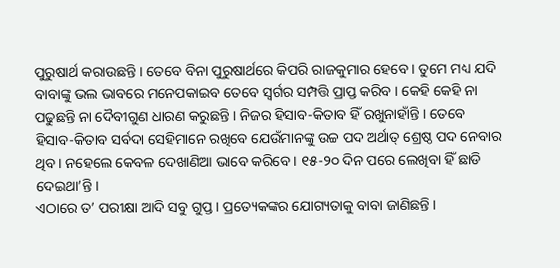ପୁରୁଷାର୍ଥ କରାଉଛନ୍ତି । ତେବେ ବିନା ପୁରୁଷାର୍ଥରେ କିପରି ରାଜକୁମାର ହେବେ । ତୁମେ ମଧ୍ୟ ଯଦି
ବାବାଙ୍କୁ ଭଲ ଭାବରେ ମନେପକାଇବ ତେବେ ସ୍ୱର୍ଗର ସମ୍ପତ୍ତି ପ୍ରାପ୍ତ କରିବ । କେହି କେହି ନା
ପଢୁଛନ୍ତି ନା ଦୈବୀଗୁଣ ଧାରଣ କରୁଛନ୍ତି । ନିଜର ହିସାବ-କିତାବ ହିଁ ରଖୁନାହାଁନ୍ତି । ତେବେ
ହିସାବ-କିତାବ ସର୍ବଦା ସେହିମାନେ ରଖିବେ ଯେଉଁମାନଙ୍କୁ ଉଚ୍ଚ ପଦ ଅର୍ଥାତ୍ ଶ୍ରେଷ୍ଠ ପଦ ନେବାର
ଥିବ । ନହେଲେ କେବଳ ଦେଖାଣିଆ ଭାବେ କରିବେ । ୧୫-୨୦ ଦିନ ପରେ ଲେଖିବା ହିଁ ଛାଡି ଦେଇଥା’ନ୍ତି ।
ଏଠାରେ ତ’ ପରୀକ୍ଷା ଆଦି ସବୁ ଗୁପ୍ତ । ପ୍ରତ୍ୟେକଙ୍କର ଯୋଗ୍ୟତାକୁ ବାବା ଜାଣିଛନ୍ତି ।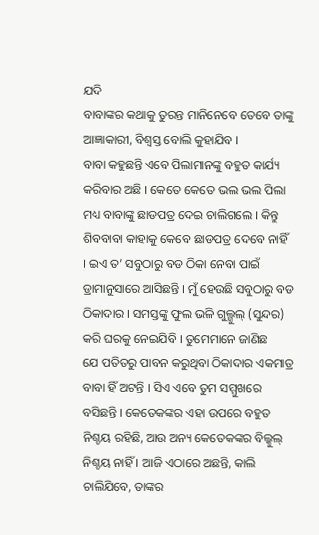ଯଦି
ବାବାଙ୍କର କଥାକୁ ତୁରନ୍ତ ମାନିନେବେ ତେବେ ତାଙ୍କୁ ଆଜ୍ଞାକାରୀ, ବିଶ୍ୱସ୍ତ ବୋଲି କୁହାଯିବ ।
ବାବା କହୁଛନ୍ତି ଏବେ ପିଲାମାନଙ୍କୁ ବହୁତ କାର୍ଯ୍ୟ କରିବାର ଅଛି । କେତେ କେତେ ଭଲ ଭଲ ପିଲା
ମଧ୍ୟ ବାବାଙ୍କୁ ଛାଡପତ୍ର ଦେଇ ଚାଲିଗଲେ । କିନ୍ତୁ ଶିବବାବା କାହାକୁ କେବେ ଛାଡପତ୍ର ଦେବେ ନାହିଁ
। ଇଏ ତ’ ସବୁଠାରୁ ବଡ ଠିକା ନେବା ପାଇଁ ଡ୍ରାମାନୁସାରେ ଆସିଛନ୍ତି । ମୁଁ ହେଉଛି ସବୁଠାରୁ ବଡ
ଠିକାଦାର । ସମସ୍ତଙ୍କୁ ଫୁଲ ଭଳି ଗୁଲ୍ଗୁଲ୍ (ସୁନ୍ଦର) କରି ଘରକୁ ନେଇଯିବି । ତୁମେମାନେ ଜାଣିଛ
ଯେ ପତିତରୁ ପାବନ କରୁଥିବା ଠିକାଦାର ଏକମାତ୍ର ବାବା ହିଁ ଅଟନ୍ତି । ସିଏ ଏବେ ତୁମ ସମ୍ମୁଖରେ
ବସିଛନ୍ତି । କେତେକଙ୍କର ଏହା ଉପରେ ବହୁତ ନିଶ୍ଚୟ ରହିଛି, ଆଉ ଅନ୍ୟ କେତେକଙ୍କର ବିଲ୍କୁଲ୍
ନିଶ୍ଚୟ ନାହିଁ । ଆଜି ଏଠାରେ ଅଛନ୍ତି, କାଲି ଚାଲିଯିବେ, ତାଙ୍କର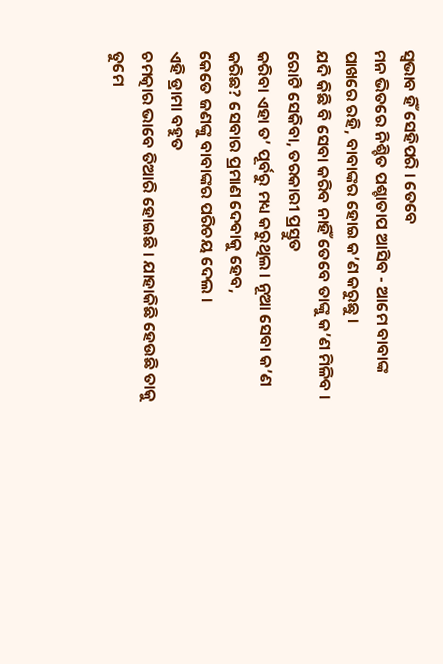ସ୍ୱଭାବ ହିଁ ସେହିପରି । ତେବେ
ମନ ଭିତରେ ନିଶ୍ଚିତ ପଶ୍ଚାତାପ ଆସିବ - ଆମେ ବାବାଙ୍କ ପାଖରେ ରହି, ବାବାଙ୍କର ହୋଇ କ’ଣ କରୁଛୁ ।
ଯଦି କିଛି ବି ସେବା କରିବ ନାହିଁ ତେବେ ତାଙ୍କୁ କ’ଣ ମିଳିବ । ରୋଟି ସେକିବା, ତରକାରୀ ପ୍ରସ୍ତୁତ
କରିବା ଏହା ତ’ ପୂର୍ବରୁ ମଧ୍ୟ କରୁଥିଲ । ନୂଆ ସେବା କ’ଣ କରିଛ? ସେବାର ପ୍ରମାଣ ଦେବାକୁ ହେବ,
କେତେ ଜଣଙ୍କୁ ବାବାଙ୍କର ପରିଚୟ ଦେଲ ।
ଏହି ଡ୍ରାମା ବହୁତ
ଚମତ୍କାର ଭାବେ ତିଆରି ହୋଇଛି । ଯାହାକିଛି ହେଉଛି ତାକୁ ତୁମେ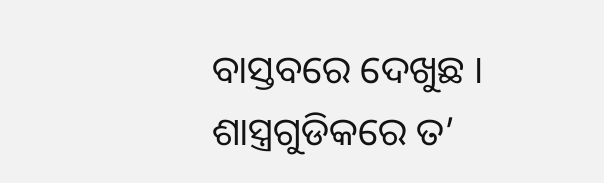ବାସ୍ତବରେ ଦେଖୁଛ ।
ଶାସ୍ତ୍ରଗୁଡିକରେ ତ’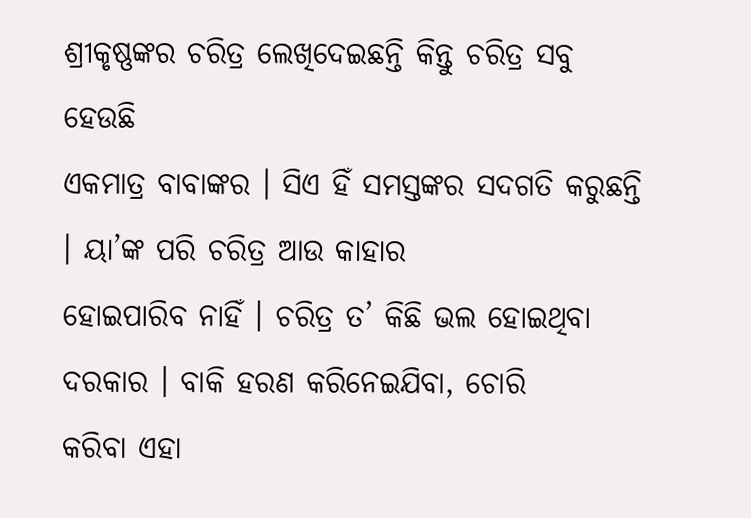ଶ୍ରୀକୃଷ୍ଣଙ୍କର ଚରିତ୍ର ଲେଖିଦେଇଛନ୍ତି କିନ୍ତୁ ଚରିତ୍ର ସବୁ ହେଉଛି
ଏକମାତ୍ର ବାବାଙ୍କର । ସିଏ ହିଁ ସମସ୍ତଙ୍କର ସଦଗତି କରୁଛନ୍ତି । ୟା’ଙ୍କ ପରି ଚରିତ୍ର ଆଉ କାହାର
ହୋଇପାରିବ ନାହିଁ । ଚରିତ୍ର ତ’ କିଛି ଭଲ ହୋଇଥିବା ଦରକାର । ବାକି ହରଣ କରିନେଇଯିବା, ଚୋରି
କରିବା ଏହା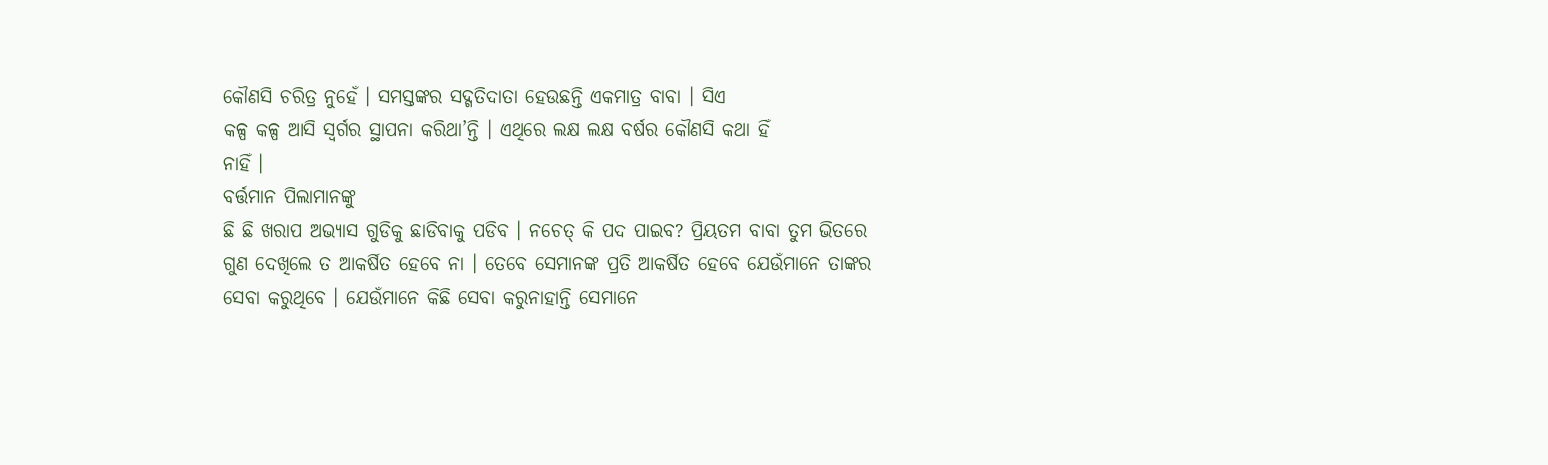କୌଣସି ଚରିତ୍ର ନୁହେଁ । ସମସ୍ତଙ୍କର ସଦ୍ଗତିଦାତା ହେଉଛନ୍ତି ଏକମାତ୍ର ବାବା । ସିଏ
କଳ୍ପ କଳ୍ପ ଆସି ସ୍ୱର୍ଗର ସ୍ଥାପନା କରିଥା’ନ୍ତି । ଏଥିରେ ଲକ୍ଷ ଲକ୍ଷ ବର୍ଷର କୌଣସି କଥା ହିଁ
ନାହିଁ ।
ବର୍ତ୍ତମାନ ପିଲାମାନଙ୍କୁ
ଛି ଛି ଖରାପ ଅଭ୍ୟାସ ଗୁଡିକୁ ଛାଡିବାକୁ ପଡିବ । ନଚେତ୍ କି ପଦ ପାଇବ? ପ୍ରିୟତମ ବାବା ତୁମ ଭିତରେ
ଗୁଣ ଦେଖିଲେ ତ ଆକର୍ଷିତ ହେବେ ନା । ତେବେ ସେମାନଙ୍କ ପ୍ରତି ଆକର୍ଷିତ ହେବେ ଯେଉଁମାନେ ତାଙ୍କର
ସେବା କରୁଥିବେ । ଯେଉଁମାନେ କିଛି ସେବା କରୁନାହାନ୍ତି ସେମାନେ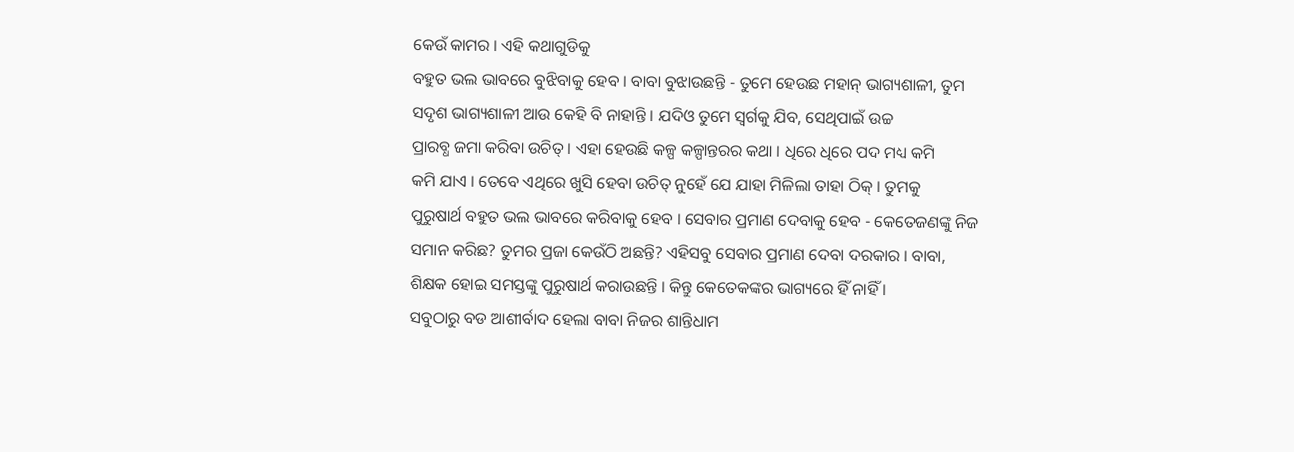କେଉଁ କାମର । ଏହି କଥାଗୁଡିକୁ
ବହୁତ ଭଲ ଭାବରେ ବୁଝିବାକୁ ହେବ । ବାବା ବୁଝାଉଛନ୍ତି - ତୁମେ ହେଉଛ ମହାନ୍ ଭାଗ୍ୟଶାଳୀ, ତୁମ
ସଦୃଶ ଭାଗ୍ୟଶାଳୀ ଆଉ କେହି ବି ନାହାନ୍ତି । ଯଦିଓ ତୁମେ ସ୍ୱର୍ଗକୁ ଯିବ, ସେଥିପାଇଁ ଉଚ୍ଚ
ପ୍ରାରବ୍ଧ ଜମା କରିବା ଉଚିତ୍ । ଏହା ହେଉଛି କଳ୍ପ କଳ୍ପାନ୍ତରର କଥା । ଧିରେ ଧିରେ ପଦ ମଧ୍ୟ କମି
କମି ଯାଏ । ତେବେ ଏଥିରେ ଖୁସି ହେବା ଉଚିତ୍ ନୁହେଁ ଯେ ଯାହା ମିଳିଲା ତାହା ଠିକ୍ । ତୁମକୁ
ପୁରୁଷାର୍ଥ ବହୁତ ଭଲ ଭାବରେ କରିବାକୁ ହେବ । ସେବାର ପ୍ରମାଣ ଦେବାକୁ ହେବ - କେତେଜଣଙ୍କୁ ନିଜ
ସମାନ କରିଛ? ତୁମର ପ୍ରଜା କେଉଁଠି ଅଛନ୍ତି? ଏହିସବୁ ସେବାର ପ୍ରମାଣ ଦେବା ଦରକାର । ବାବା,
ଶିକ୍ଷକ ହୋଇ ସମସ୍ତଙ୍କୁ ପୁରୁଷାର୍ଥ କରାଉଛନ୍ତି । କିନ୍ତୁ କେତେକଙ୍କର ଭାଗ୍ୟରେ ହିଁ ନାହିଁ ।
ସବୁଠାରୁ ବଡ ଆଶୀର୍ବାଦ ହେଲା ବାବା ନିଜର ଶାନ୍ତିଧାମ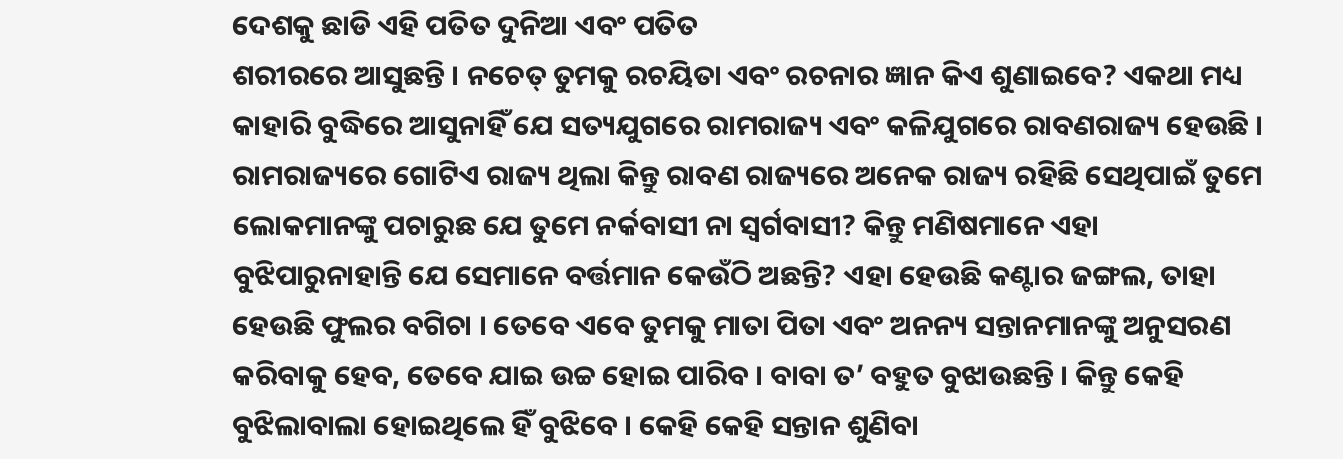ଦେଶକୁ ଛାଡି ଏହି ପତିତ ଦୁନିଆ ଏବଂ ପତିତ
ଶରୀରରେ ଆସୁଛନ୍ତି । ନଚେତ୍ ତୁମକୁ ରଚୟିତା ଏବଂ ରଚନାର ଜ୍ଞାନ କିଏ ଶୁଣାଇବେ? ଏକଥା ମଧ୍ୟ
କାହାରି ବୁଦ୍ଧିରେ ଆସୁନାହିଁ ଯେ ସତ୍ୟଯୁଗରେ ରାମରାଜ୍ୟ ଏବଂ କଳିଯୁଗରେ ରାବଣରାଜ୍ୟ ହେଉଛି ।
ରାମରାଜ୍ୟରେ ଗୋଟିଏ ରାଜ୍ୟ ଥିଲା କିନ୍ତୁ ରାବଣ ରାଜ୍ୟରେ ଅନେକ ରାଜ୍ୟ ରହିଛି ସେଥିପାଇଁ ତୁମେ
ଲୋକମାନଙ୍କୁ ପଚାରୁଛ ଯେ ତୁମେ ନର୍କବାସୀ ନା ସ୍ୱର୍ଗବାସୀ? କିନ୍ତୁ ମଣିଷମାନେ ଏହା
ବୁଝିପାରୁନାହାନ୍ତି ଯେ ସେମାନେ ବର୍ତ୍ତମାନ କେଉଁଠି ଅଛନ୍ତି? ଏହା ହେଉଛି କଣ୍ଟାର ଜଙ୍ଗଲ, ତାହା
ହେଉଛି ଫୁଲର ବଗିଚା । ତେବେ ଏବେ ତୁମକୁ ମାତା ପିତା ଏବଂ ଅନନ୍ୟ ସନ୍ତାନମାନଙ୍କୁ ଅନୁସରଣ
କରିବାକୁ ହେବ, ତେବେ ଯାଇ ଉଚ୍ଚ ହୋଇ ପାରିବ । ବାବା ତ’ ବହୁତ ବୁଝାଉଛନ୍ତି । କିନ୍ତୁ କେହି
ବୁଝିଲାବାଲା ହୋଇଥିଲେ ହିଁ ବୁଝିବେ । କେହି କେହି ସନ୍ତାନ ଶୁଣିବା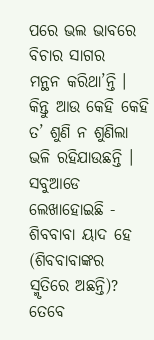ପରେ ଭଲ ଭାବରେ ବିଚାର ସାଗର
ମନ୍ଥନ କରିଥା’ନ୍ତି । କିନ୍ତୁ ଆଉ କେହି କେହି ତ’ ଶୁଣି ନ ଶୁଣିଲା ଭଳି ରହିଯାଉଛନ୍ତି । ସବୁଆଡେ
ଲେଖାହୋଇଛି - ଶିବବାବା ୟାଦ ହେ (ଶିବବାବାଙ୍କର ସ୍ମୃତିରେ ଅଛନ୍ତି)? ତେବେ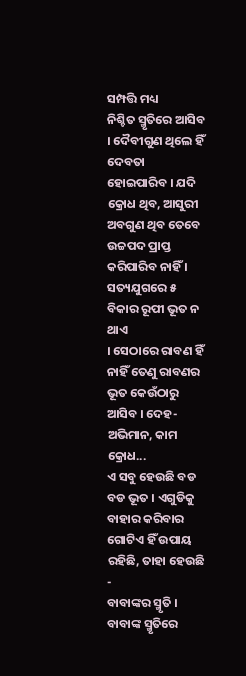ସମ୍ପତ୍ତି ମଧ୍ୟ
ନିଶ୍ଚିତ ସ୍ମୃତିରେ ଆସିବ । ଦୈବୀଗୁଣ ଥିଲେ ହିଁ ଦେବତା ହୋଇପାରିବ । ଯଦି କ୍ରୋଧ ଥିବ, ଆସୁରୀ
ଅବଗୁଣ ଥିବ ତେବେ ଉଚ୍ଚପଦ ପ୍ରାପ୍ତ କରିପାରିବ ନାହିଁ । ସତ୍ୟଯୁଗରେ ୫ ବିକାର ରୂପୀ ଭୂତ ନ ଥାଏ
। ସେଠାରେ ରାବଣ ହିଁ ନାହିଁ ତେଣୁ ରାବଣର ଭୂତ କେଉଁଠାରୁ ଆସିବ । ଦେହ-ଅଭିମାନ, କାମ କ୍ରୋଧ...
ଏ ସବୁ ହେଉଛି ବଡ ବଡ ଭୂତ । ଏଗୁଡିକୁ ବାହାର କରିବାର ଗୋଟିଏ ହିଁ ଉପାୟ ରହିଛି, ତାହା ହେଉଛି -
ବାବାଙ୍କର ସ୍ମୃତି । ବାବାଙ୍କ ସ୍ମୃତିରେ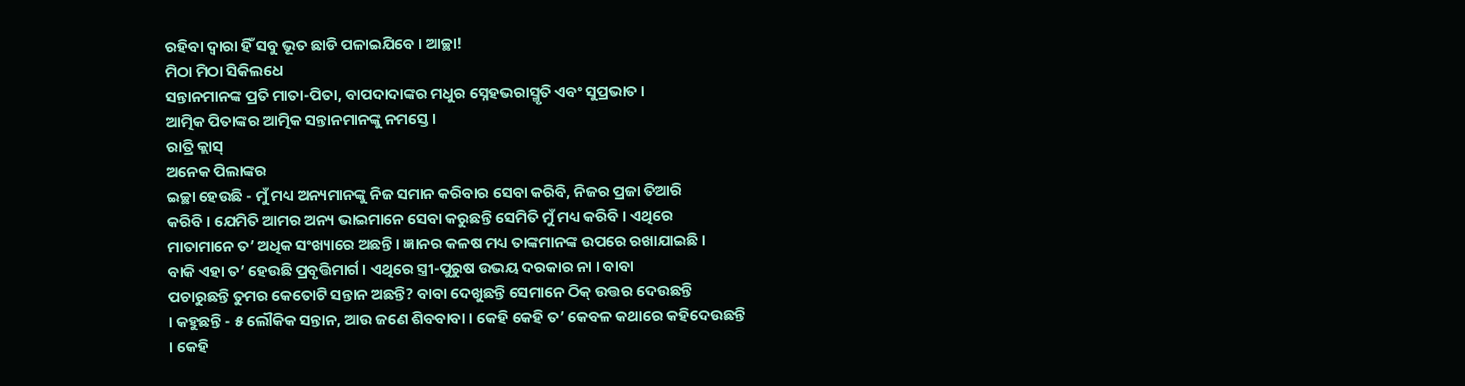ରହିବା ଦ୍ୱାରା ହିଁ ସବୁ ଭୂତ ଛାଡି ପଳାଇଯିବେ । ଆଚ୍ଛା!
ମିଠା ମିଠା ସିକିଲଧେ
ସନ୍ତାନମାନଙ୍କ ପ୍ରତି ମାତା-ପିତା, ବାପଦାଦାଙ୍କର ମଧୁର ସ୍ନେହଭରାସ୍ମୃତି ଏବଂ ସୁପ୍ରଭାତ ।
ଆତ୍ମିକ ପିତାଙ୍କର ଆତ୍ମିକ ସନ୍ତାନମାନଙ୍କୁ ନମସ୍ତେ ।
ରାତ୍ରି କ୍ଲାସ୍
ଅନେକ ପିଲାଙ୍କର
ଇଚ୍ଛା ହେଉଛି - ମୁଁ ମଧ୍ୟ ଅନ୍ୟମାନଙ୍କୁ ନିଜ ସମାନ କରିବାର ସେବା କରିବି, ନିଜର ପ୍ରଜା ତିଆରି
କରିବି । ଯେମିତି ଆମର ଅନ୍ୟ ଭାଇମାନେ ସେବା କରୁଛନ୍ତି ସେମିତି ମୁଁ ମଧ୍ୟ କରିବି । ଏଥିରେ
ମାତାମାନେ ତ’ ଅଧିକ ସଂଖ୍ୟାରେ ଅଛନ୍ତି । ଜ୍ଞାନର କଳଷ ମଧ୍ୟ ତାଙ୍କମାନଙ୍କ ଉପରେ ରଖାଯାଇଛି ।
ବାକି ଏହା ତ’ ହେଉଛି ପ୍ରବୃତ୍ତିମାର୍ଗ । ଏଥିରେ ସ୍ତ୍ରୀ-ପୁରୁଷ ଉଭୟ ଦରକାର ନା । ବାବା
ପଚାରୁଛନ୍ତି ତୁମର କେତୋଟି ସନ୍ତାନ ଅଛନ୍ତି? ବାବା ଦେଖୁଛନ୍ତି ସେମାନେ ଠିକ୍ ଉତ୍ତର ଦେଉଛନ୍ତି
। କହୁଛନ୍ତି - ୫ ଲୌକିକ ସନ୍ତାନ, ଆଉ ଜଣେ ଶିବବାବା । କେହି କେହି ତ’ କେବଳ କଥାରେ କହିଦେଉଛନ୍ତି
। କେହି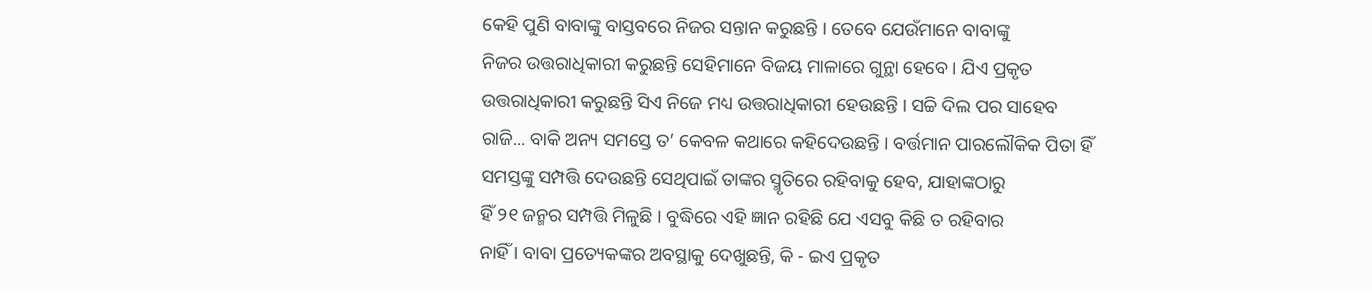କେହି ପୁଣି ବାବାଙ୍କୁ ବାସ୍ତବରେ ନିଜର ସନ୍ତାନ କରୁଛନ୍ତି । ତେବେ ଯେଉଁମାନେ ବାବାଙ୍କୁ
ନିଜର ଉତ୍ତରାଧିକାରୀ କରୁଛନ୍ତି ସେହିମାନେ ବିଜୟ ମାଳାରେ ଗୁନ୍ଥା ହେବେ । ଯିଏ ପ୍ରକୃତ
ଉତ୍ତରାଧିକାରୀ କରୁଛନ୍ତି ସିଏ ନିଜେ ମଧ୍ୟ ଉତ୍ତରାଧିକାରୀ ହେଉଛନ୍ତି । ସଚ୍ଚି ଦିଲ ପର ସାହେବ
ରାଜି... ବାକି ଅନ୍ୟ ସମସ୍ତେ ତ’ କେବଳ କଥାରେ କହିଦେଉଛନ୍ତି । ବର୍ତ୍ତମାନ ପାରଲୌକିକ ପିତା ହିଁ
ସମସ୍ତଙ୍କୁ ସମ୍ପତ୍ତି ଦେଉଛନ୍ତି ସେଥିପାଇଁ ତାଙ୍କର ସ୍ମୃତିରେ ରହିବାକୁ ହେବ, ଯାହାଙ୍କଠାରୁ
ହିଁ ୨୧ ଜନ୍ମର ସମ୍ପତ୍ତି ମିଳୁଛି । ବୁଦ୍ଧିରେ ଏହି ଜ୍ଞାନ ରହିଛି ଯେ ଏସବୁ କିଛି ତ ରହିବାର
ନାହିଁ । ବାବା ପ୍ରତ୍ୟେକଙ୍କର ଅବସ୍ଥାକୁ ଦେଖୁଛନ୍ତି, କି - ଇଏ ପ୍ରକୃତ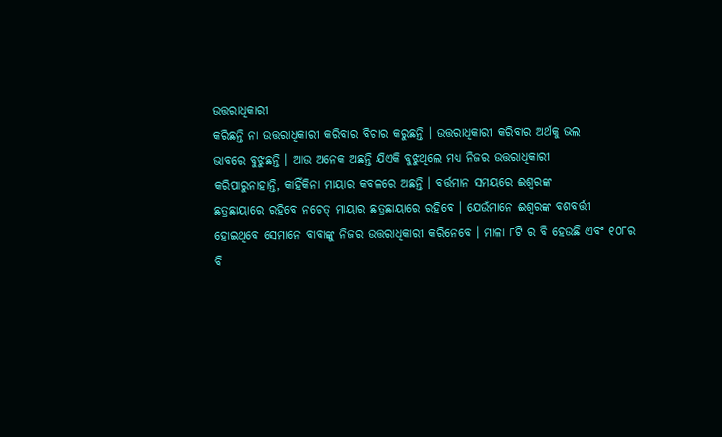ଉତ୍ତରାଧିକାରୀ
କରିଛନ୍ତି ନା ଉତ୍ତରାଧିକାରୀ କରିବାର ବିଚାର କରୁଛନ୍ତି । ଉତ୍ତରାଧିକାରୀ କରିବାର ଅର୍ଥକୁ ଭଲ
ଭାବରେ ବୁଝୁଛନ୍ତି । ଆଉ ଅନେକ ଅଛନ୍ତି ଯିଏକି ବୁଝୁଥିଲେ ମଧ୍ୟ ନିଜର ଉତ୍ତରାଧିକାରୀ
କରିପାରୁନାହାନ୍ତି, କାହିଁକିନା ମାୟାର କବଳରେ ଅଛନ୍ତି । ବର୍ତ୍ତମାନ ସମୟରେ ଈଶ୍ୱରଙ୍କ
ଛତ୍ରଛାୟାରେ ରହିବେ ନଚେତ୍ ମାୟାର ଛତ୍ରଛାୟାରେ ରହିବେ । ଯେଉଁମାନେ ଈଶ୍ୱରଙ୍କ ବଶବର୍ତ୍ତୀ
ହୋଇଥିବେ ସେମାନେ ବାବାଙ୍କୁ ନିଜର ଉତ୍ତରାଧିକାରୀ କରିନେବେ । ମାଳା ୮ଟି ର ବି ହେଉଛି ଏବଂ ୧୦୮ର
ବି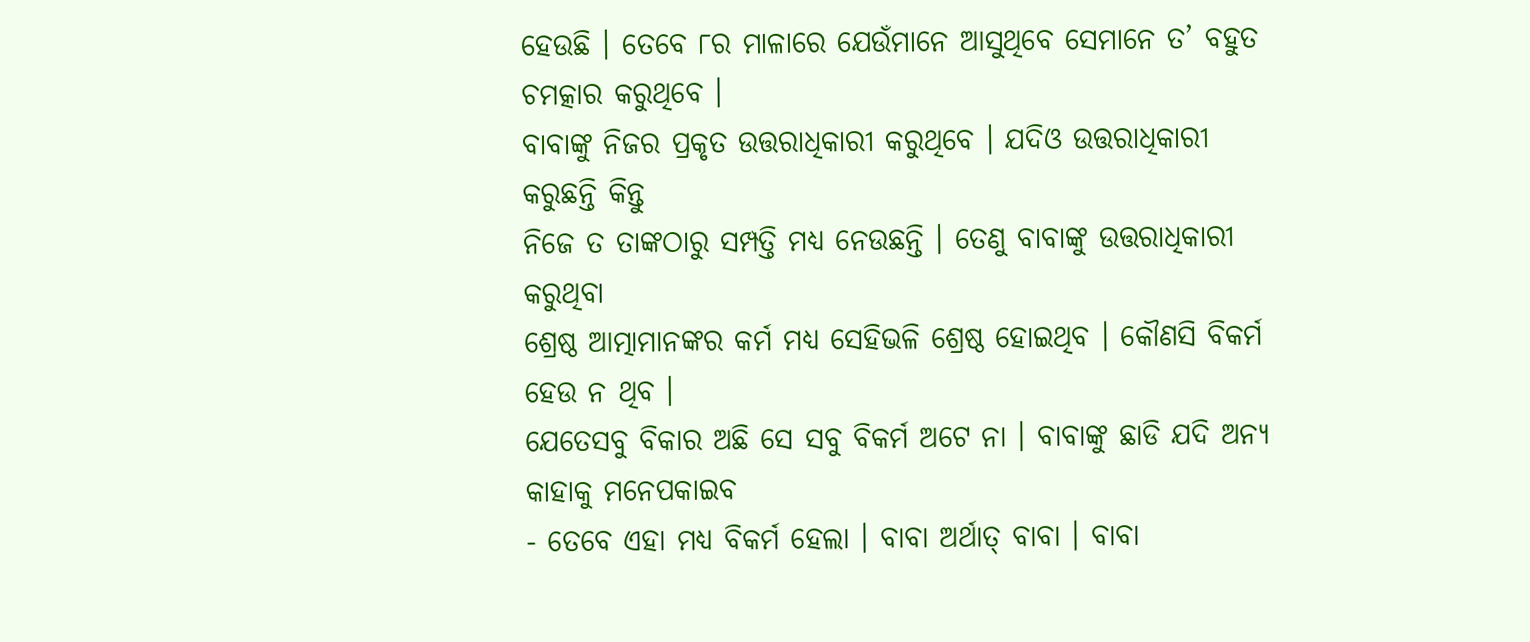ହେଉଛି । ତେବେ ୮ର ମାଳାରେ ଯେଉଁମାନେ ଆସୁଥିବେ ସେମାନେ ତ’ ବହୁତ ଚମତ୍କାର କରୁଥିବେ ।
ବାବାଙ୍କୁ ନିଜର ପ୍ରକୃତ ଉତ୍ତରାଧିକାରୀ କରୁଥିବେ । ଯଦିଓ ଉତ୍ତରାଧିକାରୀ କରୁଛନ୍ତି କିନ୍ତୁ
ନିଜେ ତ ତାଙ୍କଠାରୁ ସମ୍ପତ୍ତି ମଧ୍ୟ ନେଉଛନ୍ତି । ତେଣୁ ବାବାଙ୍କୁ ଉତ୍ତରାଧିକାରୀ କରୁଥିବା
ଶ୍ରେଷ୍ଠ ଆତ୍ମାମାନଙ୍କର କର୍ମ ମଧ୍ୟ ସେହିଭଳି ଶ୍ରେଷ୍ଠ ହୋଇଥିବ । କୌଣସି ବିକର୍ମ ହେଉ ନ ଥିବ ।
ଯେତେସବୁ ବିକାର ଅଛି ସେ ସବୁ ବିକର୍ମ ଅଟେ ନା । ବାବାଙ୍କୁ ଛାଡି ଯଦି ଅନ୍ୟ କାହାକୁ ମନେପକାଇବ
- ତେବେ ଏହା ମଧ୍ୟ ବିକର୍ମ ହେଲା । ବାବା ଅର୍ଥାତ୍ ବାବା । ବାବା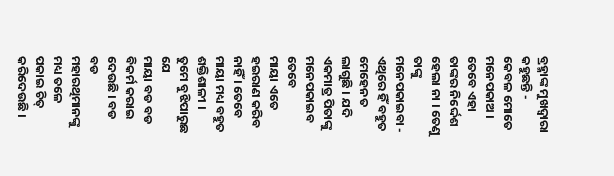ବ୍ରହ୍ମାଙ୍କ ମୁଖଦ୍ୱାରା
କହୁଛନ୍ତି - କେବଳ ମୋତେ ମନେପକାଅ । ତେବେ ଏହା ତାଙ୍କର ନିର୍ଦ୍ଦେଶ ହେଲା ନା । ତେଣୁ ତାଙ୍କୁ
ମନେପକାଇବା - ଏଥିରେ ହିଁ ବହୁତ ମେହେନତ ଲାଗୁଛି । ଯଦି ଏକମାତ୍ର ପିତାଙ୍କୁ ମନେପକାଇବ ତେବେ
ମାୟା ଏତେ ହଇରାଣ କରିବ ନାହିଁ । ତେବେ ମାୟା ମଧ୍ୟ ବହୁତ ଶକ୍ତିଶାଳୀ । ତୁମେ ବୁଝିପାରୁଛ ଯେ
ମାୟା ବଡ ବଡ ବିକର୍ମ କରାଇ ଦେଉଛି । ବଡ ବଡ ମହାରଥିମାନଙ୍କୁ ମଧ୍ୟ ତଳେ ପକାଇ ଚିତ୍ କରିଦେଉଛି ।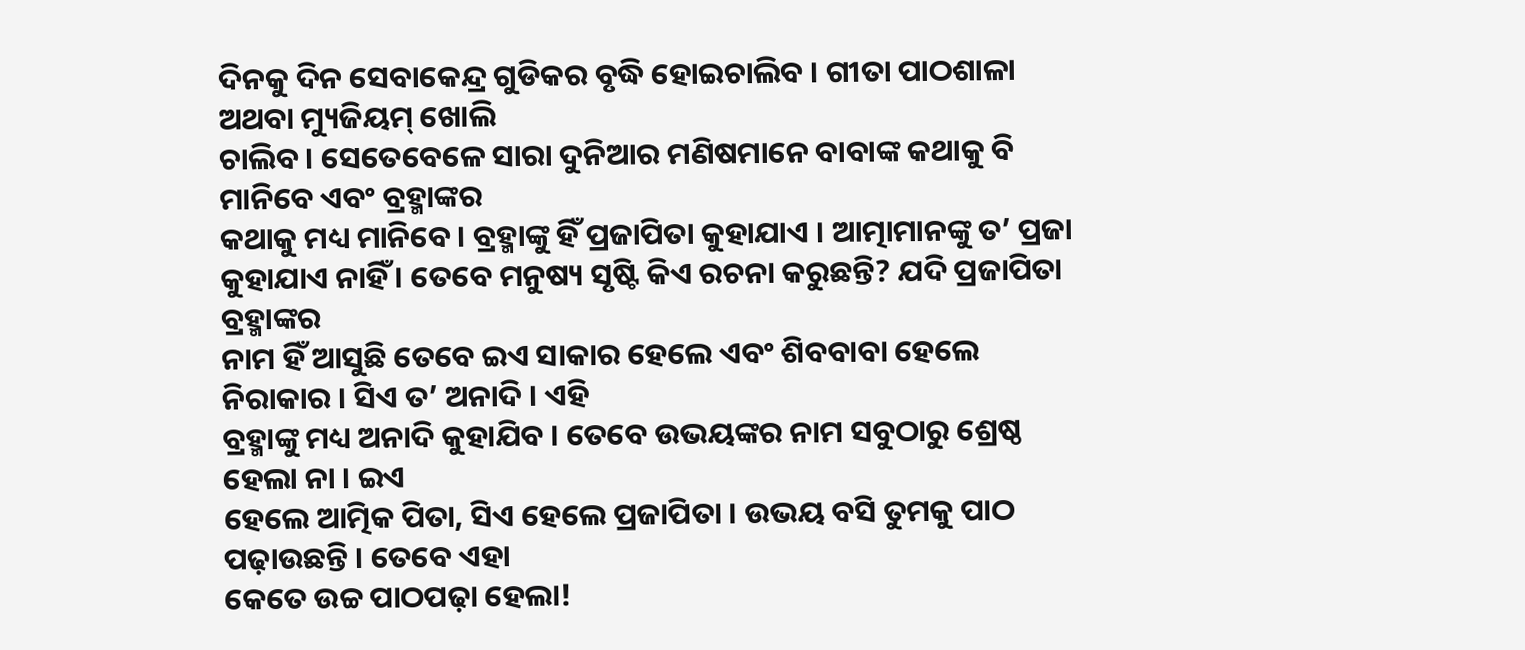ଦିନକୁ ଦିନ ସେବାକେନ୍ଦ୍ର ଗୁଡିକର ବୃଦ୍ଧି ହୋଇଚାଲିବ । ଗୀତା ପାଠଶାଳା ଅଥବା ମ୍ୟୁଜିୟମ୍ ଖୋଲି
ଚାଲିବ । ସେତେବେଳେ ସାରା ଦୁନିଆର ମଣିଷମାନେ ବାବାଙ୍କ କଥାକୁ ବି ମାନିବେ ଏବଂ ବ୍ରହ୍ମାଙ୍କର
କଥାକୁ ମଧ୍ୟ ମାନିବେ । ବ୍ରହ୍ମାଙ୍କୁ ହିଁ ପ୍ରଜାପିତା କୁହାଯାଏ । ଆତ୍ମାମାନଙ୍କୁ ତ’ ପ୍ରଜା
କୁହାଯାଏ ନାହିଁ । ତେବେ ମନୁଷ୍ୟ ସୃଷ୍ଟି କିଏ ରଚନା କରୁଛନ୍ତି? ଯଦି ପ୍ରଜାପିତା ବ୍ରହ୍ମାଙ୍କର
ନାମ ହିଁ ଆସୁଛି ତେବେ ଇଏ ସାକାର ହେଲେ ଏବଂ ଶିବବାବା ହେଲେ ନିରାକାର । ସିଏ ତ’ ଅନାଦି । ଏହି
ବ୍ରହ୍ମାଙ୍କୁ ମଧ୍ୟ ଅନାଦି କୁହାଯିବ । ତେବେ ଉଭୟଙ୍କର ନାମ ସବୁଠାରୁ ଶ୍ରେଷ୍ଠ ହେଲା ନା । ଇଏ
ହେଲେ ଆତ୍ମିକ ପିତା, ସିଏ ହେଲେ ପ୍ରଜାପିତା । ଉଭୟ ବସି ତୁମକୁ ପାଠ ପଢ଼ାଉଛନ୍ତି । ତେବେ ଏହା
କେତେ ଉଚ୍ଚ ପାଠପଢ଼ା ହେଲା!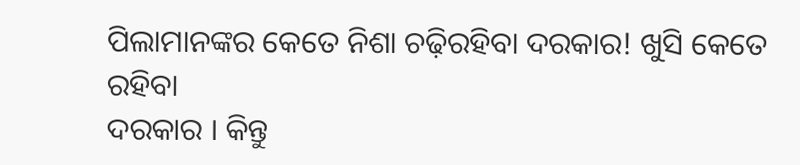ପିଲାମାନଙ୍କର କେତେ ନିଶା ଚଢ଼ିରହିବା ଦରକାର! ଖୁସି କେତେ ରହିବା
ଦରକାର । କିନ୍ତୁ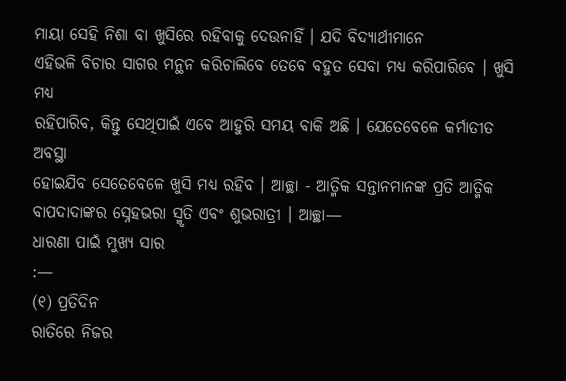ମାୟା ସେହି ନିଶା ବା ଖୁସିରେ ରହିବାକୁ ଦେଉନାହିଁ । ଯଦି ବିଦ୍ୟାର୍ଥୀମାନେ
ଏହିଭଳି ବିଚାର ସାଗର ମନ୍ଥନ କରିଚାଲିବେ ତେବେ ବହୁତ ସେବା ମଧ୍ୟ କରିପାରିବେ । ଖୁସି ମଧ୍ୟ
ରହିପାରିବ, କିନ୍ତୁ ସେଥିପାଇଁ ଏବେ ଆହୁରି ସମୟ ବାକି ଅଛି । ଯେତେବେଳେ କର୍ମାତୀତ ଅବସ୍ଥା
ହୋଇଯିବ ସେତେବେଳେ ଖୁସି ମଧ୍ୟ ରହିବ । ଆଚ୍ଛା - ଆତ୍ମିକ ସନ୍ତାନମାନଙ୍କ ପ୍ରତି ଆତ୍ମିକ
ବାପଦାଦାଙ୍କର ସ୍ନେହଭରା ସ୍ମୃତି ଏବଂ ଶୁଭରାତ୍ରୀ । ଆଚ୍ଛା—
ଧାରଣା ପାଇଁ ମୁଖ୍ୟ ସାର
:—
(୧) ପ୍ରତିଦିନ
ରାତିରେ ନିଜର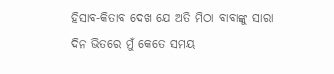ହିସାବ-କିତାବ ଦେଖ ଯେ ଅତି ମିଠା ବାବାଙ୍କୁ ସାରା ଦିନ ଭିତରେ ମୁଁ କେତେ ସମୟ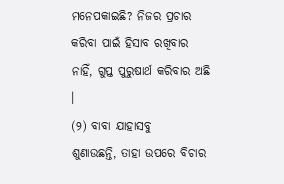ମନେପକାଇଛି? ନିଜର ପ୍ରଚାର କରିବା ପାଇଁ ହିସାବ ରଖିବାର ନାହିଁ, ଗୁପ୍ତ ପୁରୁଷାର୍ଥ କରିବାର ଅଛି
।
(୨) ବାବା ଯାହାସବୁ
ଶୁଣାଉଛନ୍ତି, ତାହା ଉପରେ ବିଚାର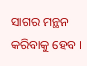ସାଗର ମନ୍ଥନ କରିବାକୁ ହେବ ।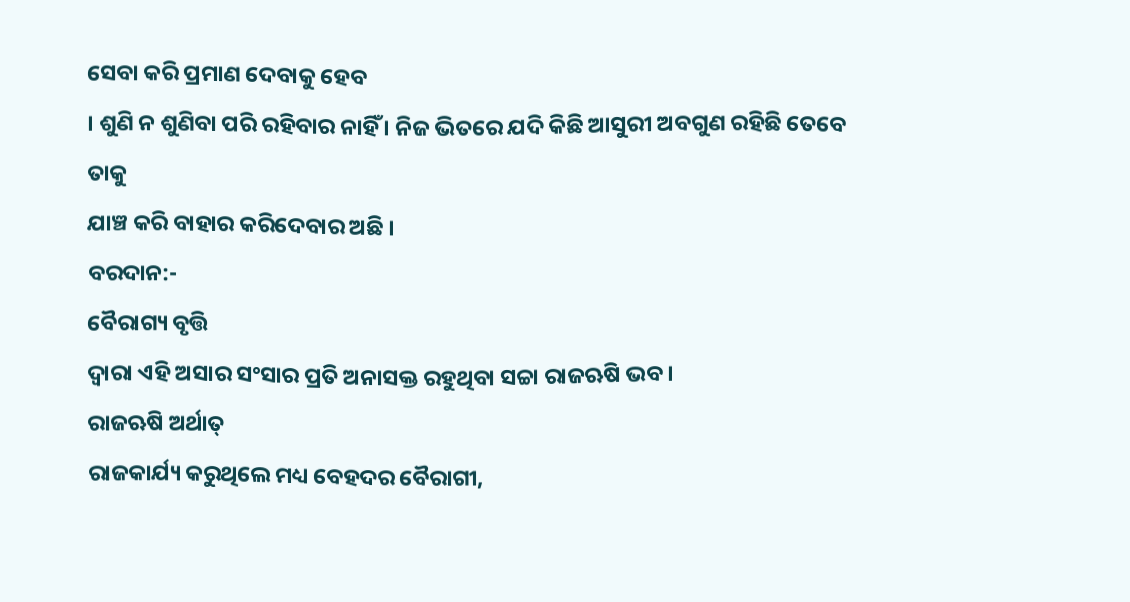ସେବା କରି ପ୍ରମାଣ ଦେବାକୁ ହେବ
। ଶୁଣି ନ ଶୁଣିବା ପରି ରହିବାର ନାହିଁ । ନିଜ ଭିତରେ ଯଦି କିଛି ଆସୁରୀ ଅବଗୁଣ ରହିଛି ତେବେ ତାକୁ
ଯାଞ୍ଚ କରି ବାହାର କରିଦେବାର ଅଛି ।
ବରଦାନ:-
ବୈରାଗ୍ୟ ବୃତ୍ତି
ଦ୍ୱାରା ଏହି ଅସାର ସଂସାର ପ୍ରତି ଅନାସକ୍ତ ରହୁଥିବା ସଚ୍ଚା ରାଜଋଷି ଭବ ।
ରାଜଋଷି ଅର୍ଥାତ୍
ରାଜକାର୍ଯ୍ୟ କରୁଥିଲେ ମଧ୍ୟ ବେହଦର ବୈରାଗୀ,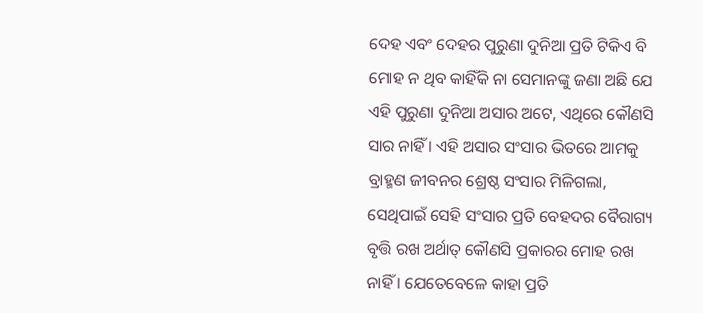ଦେହ ଏବଂ ଦେହର ପୁରୁଣା ଦୁନିଆ ପ୍ରତି ଟିକିଏ ବି
ମୋହ ନ ଥିବ କାହିଁକି ନା ସେମାନଙ୍କୁ ଜଣା ଅଛି ଯେ ଏହି ପୁରୁଣା ଦୁନିଆ ଅସାର ଅଟେ, ଏଥିରେ କୌଣସି
ସାର ନାହିଁ । ଏହି ଅସାର ସଂସାର ଭିତରେ ଆମକୁ ବ୍ରାହ୍ମଣ ଜୀବନର ଶ୍ରେଷ୍ଠ ସଂସାର ମିଳିଗଲା,
ସେଥିପାଇଁ ସେହି ସଂସାର ପ୍ରତି ବେହଦର ବୈରାଗ୍ୟ ବୃତ୍ତି ରଖ ଅର୍ଥାତ୍ କୌଣସି ପ୍ରକାରର ମୋହ ରଖ
ନାହିଁ । ଯେତେବେଳେ କାହା ପ୍ରତି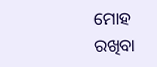ମୋହ ରଖିବା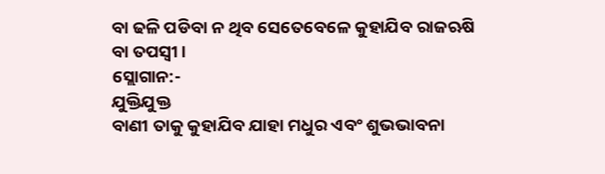ବା ଢଳି ପଡିବା ନ ଥିବ ସେତେବେଳେ କୁହାଯିବ ରାଜଋଷି
ବା ତପସ୍ୱୀ ।
ସ୍ଲୋଗାନ:-
ଯୁକ୍ତିଯୁକ୍ତ
ବାଣୀ ତାକୁ କୁହାଯିବ ଯାହା ମଧୁର ଏବଂ ଶୁଭଭାବନା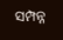ସମ୍ପନ୍ନ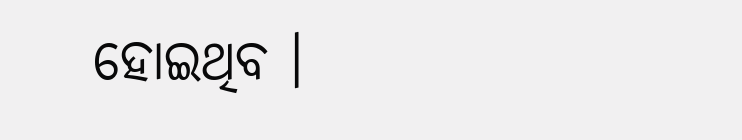ହୋଇଥିବ ।